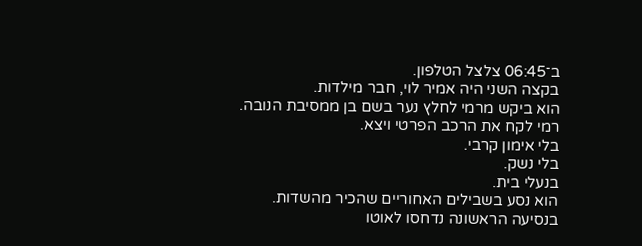ב־06:45 צלצל הטלפון.
בקצה השני היה אמיר לוי, חבר מילדות.
הוא ביקש מרמי לחלץ נער בשם בן ממסיבת הנובה.
רמי לקח את הרכב הפרטי ויצא.
בלי אימון קרבי.
בלי נשק.
בנעלי בית.
הוא נסע בשבילים האחוריים שהכיר מהשדות.
בנסיעה הראשונה נדחסו לאוטו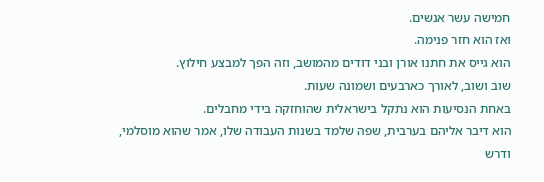חמישה עשר אנשים.
ואז הוא חזר פנימה.
הוא גייס את חתנו אורן ובני דודים מהמושב, וזה הפך למבצע חילוץ.
שוב ושוב, לאורך כארבעים ושמונה שעות.
באחת הנסיעות הוא נתקל בישראלית שהוחזקה בידי מחבלים.
הוא דיבר אליהם בערבית, שפה שלמד בשנות העבודה שלו, אמר שהוא מוסלמי, ודרש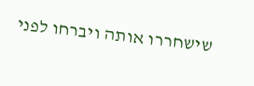שישחררו אותה ויברחו לפני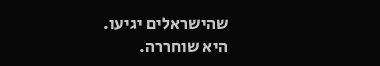שהישראלים יגיעו.
היא שוחררה.